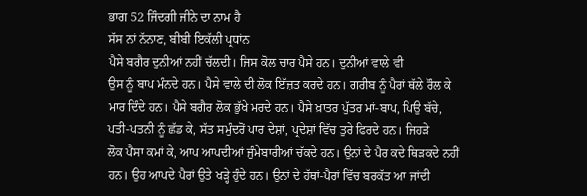ਭਾਗ 52 ਜਿੰਦਗੀ ਜੀਨੇ ਦਾ ਨਾਮ ਹੈ
ਸੱਸ ਨਾਂ ਨੱਨਾਣ, ਬੀਬੀ ਇਕੱਲੀ ਪ੍ਰਧਾਂਨ
ਪੈਸੇ ਬਗੈਰ ਦੁਨੀਆਂ ਨਹੀਂ ਚੱਲਦੀ। ਜਿਸ ਕੋਲ ਚਾਰ ਪੈਸੇ ਹਨ। ਦੁਨੀਆਂ ਵਾਲੇ ਵੀ
ਉਸ ਨੂੰ ਬਾਪ ਮੰਨਦੇ ਹਨ। ਪੈਸੇ ਵਾਲੇ ਦੀ ਲੋਕ ਇੱਜ਼ਤ ਕਰਦੇ ਹਨ। ਗਰੀਬ ਨੂੰ ਪੈਰਾਂ ਥੱਲੇ ਰੌਲ ਕੇ
ਮਾਰ ਦਿੰਦੇ ਹਨ। ਪੈਸੇ ਬਗੈਰ ਲੋਕ ਭੁੱਖੇ ਮਰਦੇ ਹਨ। ਪੈਸੇ ਖ਼ਾਤਰ ਪੁੱਤਰ ਮਾਂ-ਬਾਪ, ਪਿਉ ਬੱਚੇ,
ਪਤੀ-ਪਤਨੀ ਨੂੰ ਛੱਡ ਕੇ, ਸੱਤ ਸਮੁੰਦਰੋਂ ਪਾਰ ਦੇਸ਼ਾਂ, ਪ੍ਰਦੇਸ਼ਾਂ ਵਿੱਚ ਤੁਰੇ ਫਿਰਦੇ ਹਨ। ਜਿਹੜੇ
ਲੋਕ ਪੈਸਾ ਕਮਾਂ ਕੇ, ਆਪ ਆਪਦੀਆਂ ਜੁੰਮੇਬਾਰੀਆਂ ਚੱਕਦੇ ਹਨ। ਉਨਾਂ ਦੇ ਪੈਰ ਕਦੇ ਥਿੜਕਦੇ ਨਹੀਂ
ਹਨ। ਉਹ ਆਪਦੇ ਪੈਰਾਂ ਉਤੇ ਖੜ੍ਹੇ ਹੁੰਦੇ ਹਨ। ਉਨਾਂ ਦੇ ਹੱਥਾਂ-ਪੈਰਾਂ ਵਿੱਚ ਬਰਕੱਤ ਆ ਜਾਂਦੀ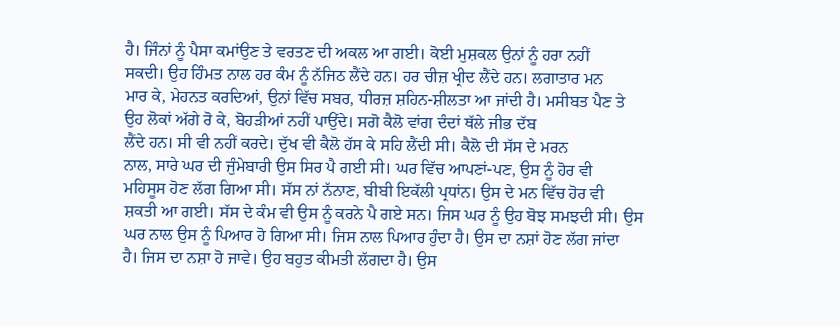ਹੈ। ਜਿੰਨਾਂ ਨੂੰ ਪੈਸਾ ਕਮਾਂਉਣ ਤੇ ਵਰਤਣ ਦੀ ਅਕਲ ਆ ਗਈ। ਕੋਈ ਮੁਸ਼ਕਲ ਉਨਾਂ ਨੂੰ ਹਰਾ ਨਹੀਂ
ਸਕਦੀ। ਉਹ ਹਿੰਮਤ ਨਾਲ ਹਰ ਕੰਮ ਨੂੰ ਨੱਜਿਠ ਲੈਂਦੇ ਹਨ। ਹਰ ਚੀਜ਼ ਖ੍ਰੀਦ ਲੈਂਦੇ ਹਨ। ਲਗਾਤਾਰ ਮਨ
ਮਾਰ ਕੇ, ਮੇਹਨਤ ਕਰਦਿਆਂ, ਉਨਾਂ ਵਿੱਚ ਸਬਰ, ਧੀਰਜ਼ ਸ਼ਹਿਨ-ਸ਼ੀਲਤਾ ਆ ਜਾਂਦੀ ਹੈ। ਮਸੀਬਤ ਪੈਣ ਤੇ
ਉਹ ਲੋਕਾਂ ਅੱਗੇ ਰੋ ਕੇ, ਬੋਹੜੀਆਂ ਨਹੀਂ ਪਾਉਂਦੇ। ਸਗੋ ਕੈਲੋ ਵਾਂਗ ਦੰਦਾਂ ਥੱਲੇ ਜੀਭ ਦੱਬ
ਲੈਂਦੇ ਹਨ। ਸੀ ਵੀ ਨਹੀਂ ਕਰਦੇ। ਦੁੱਖ ਵੀ ਕੈਲੋ ਹੱਸ ਕੇ ਸਹਿ ਲੈਂਦੀ ਸੀ। ਕੈਲੋ ਦੀ ਸੱਸ ਦੇ ਮਰਨ
ਨਾਲ, ਸਾਰੇ ਘਰ ਦੀ ਜੁੰਮੇਬਾਰੀ ਉਸ ਸਿਰ ਪੈ ਗਈ ਸੀ। ਘਰ ਵਿੱਚ ਆਪਣਾਂ-ਪਣ, ਉਸ ਨੂੰ ਹੋਰ ਵੀ
ਮਹਿਸੂਸ ਹੋਣ ਲੱਗ ਗਿਆ ਸੀ। ਸੱਸ ਨਾਂ ਨੱਨਾਣ, ਬੀਬੀ ਇਕੱਲੀ ਪ੍ਰਧਾਂਨ। ਉਸ ਦੇ ਮਨ ਵਿੱਚ ਹੋਰ ਵੀ
ਸ਼ਕਤੀ ਆ ਗਈ। ਸੱਸ ਦੇ ਕੰਮ ਵੀ ਉਸ ਨੂੰ ਕਰਨੇ ਪੈ ਗਏ ਸਨ। ਜਿਸ ਘਰ ਨੂੰ ਉਹ ਬੋਝ ਸਮਝਦੀ ਸੀ। ਉਸ
ਘਰ ਨਾਲ ਉਸ ਨੂੰ ਪਿਆਰ ਹੋ ਗਿਆ ਸੀ। ਜਿਸ ਨਾਲ ਪਿਆਰ ਹੁੰਦਾ ਹੈ। ਉਸ ਦਾ ਨਸ਼ਾਂ ਹੋਣ ਲੱਗ ਜਾਂਦਾ
ਹੈ। ਜਿਸ ਦਾ ਨਸ਼ਾ ਹੋ ਜਾਵੇ। ਉਹ ਬਹੁਤ ਕੀਮਤੀ ਲੱਗਦਾ ਹੈ। ਉਸ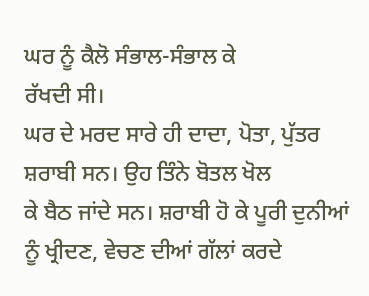ਘਰ ਨੂੰ ਕੈਲੋ ਸੰਭਾਲ-ਸੰਭਾਲ ਕੇ
ਰੱਖਦੀ ਸੀ।
ਘਰ ਦੇ ਮਰਦ ਸਾਰੇ ਹੀ ਦਾਦਾ, ਪੋਤਾ, ਪੁੱਤਰ ਸ਼ਰਾਬੀ ਸਨ। ਉਹ ਤਿੰਨੇ ਬੋਤਲ ਖੋਲ
ਕੇ ਬੈਠ ਜਾਂਦੇ ਸਨ। ਸ਼ਰਾਬੀ ਹੋ ਕੇ ਪੂਰੀ ਦੁਨੀਆਂ ਨੂੰ ਖ੍ਰੀਦਣ, ਵੇਚਣ ਦੀਆਂ ਗੱਲਾਂ ਕਰਦੇ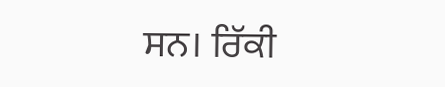ਸਨ। ਰਿੱਕੀ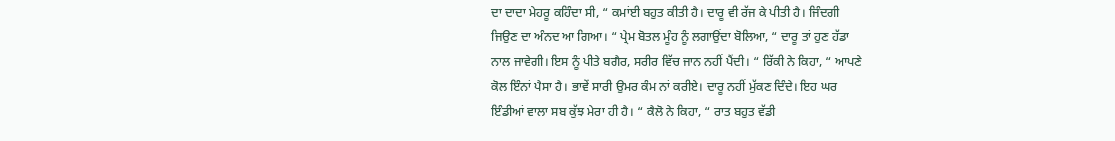ਦਾ ਦਾਦਾ ਮੇਹਰੂ ਕਹਿੰਦਾ ਸੀ, “ ਕਮਾਂਈ ਬਹੁਤ ਕੀਤੀ ਹੈ। ਦਾਰੂ ਵੀ ਰੱਜ ਕੇ ਪੀਤੀ ਹੈ। ਜਿੰਦਗੀ
ਜਿਉਣ ਦਾ ਅੰਨਦ ਆ ਗਿਆ। “ ਪ੍ਰੇਮ ਬੋਤਲ ਮੂੰਹ ਨੂੰ ਲਗਾਉਂਦਾ ਬੋਲਿਆ, “ ਦਾਰੂ ਤਾਂ ਹੁਣ ਹੱਡਾ
ਨਾਲ ਜਾਵੇਗੀ। ਇਸ ਨੂੰ ਪੀਤੇ ਬਗੈਰ, ਸਰੀਰ ਵਿੱਚ ਜਾਨ ਨਹੀਂ ਪੈਂਦੀ। “ ਰਿੱਕੀ ਨੇ ਕਿਹਾ, “ ਆਪਣੇ
ਕੋਲ ਇੰਨਾਂ ਪੈਸਾ ਹੈ। ਭਾਵੇਂ ਸਾਰੀ ਉਮਰ ਕੰਮ ਨਾਂ ਕਰੀਏ। ਦਾਰੂ ਨਹੀਂ ਮੁੱਕਣ ਦਿੰਦੇ। ਇਹ ਘਰ
ਇੰਡੀਆਂ ਵਾਲਾ ਸਬ ਕੁੱਝ ਮੇਰਾ ਹੀ ਹੈ। “ ਕੈਲੋ ਨੇ ਕਿਹਾ, “ ਰਾਤ ਬਹੁਤ ਵੱਡੀ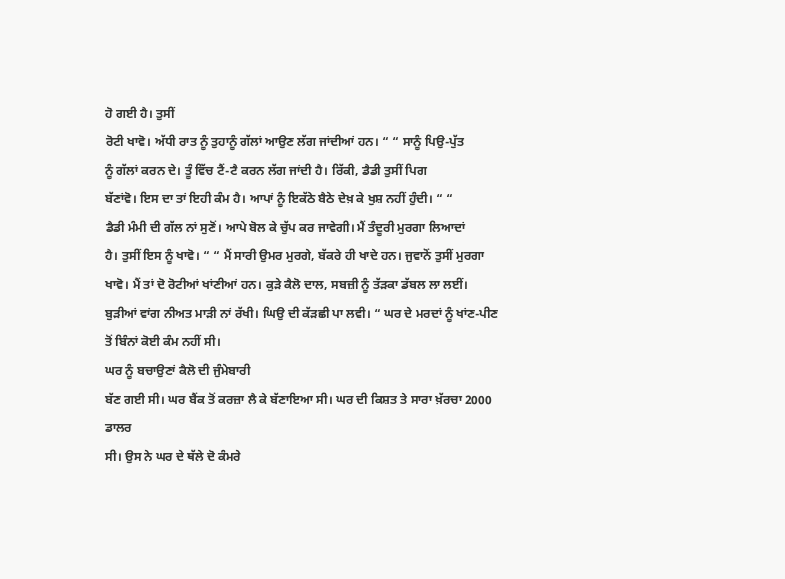ਹੋ ਗਈ ਹੈ। ਤੁਸੀਂ
ਰੋਟੀ ਖਾਵੋ। ਅੱਧੀ ਰਾਤ ਨੂੰ ਤੁਹਾਨੂੰ ਗੱਲਾਂ ਆਉਣ ਲੱਗ ਜਾਂਦੀਆਂ ਹਨ। “ “ ਸਾਨੂੰ ਪਿਉ-ਪੁੱਤ
ਨੂੰ ਗੱਲਾਂ ਕਰਨ ਦੇ। ਤੂੰ ਵਿੱਚ ਟੈਂ-ਟੈ ਕਰਨ ਲੱਗ ਜਾਂਦੀ ਹੈ। ਰਿੱਕੀ, ਡੈਡੀ ਤੁਸੀਂ ਪਿਗ
ਬੱਣਾਂਵੋ। ਇਸ ਦਾ ਤਾਂ ਇਹੀ ਕੰਮ ਹੈ। ਆਪਾਂ ਨੂੰ ਇਕੱਠੇ ਬੈਠੇ ਦੇਖ਼ ਕੇ ਖੁਸ਼ ਨਹੀਂ ਹੁੰਦੀ। “ “
ਡੈਡੀ ਮੰਮੀ ਦੀ ਗੱਲ ਨਾਂ ਸੁਣੋਂ। ਆਪੇ ਬੋਲ ਕੇ ਚੁੱਪ ਕਰ ਜਾਵੇਗੀ। ਮੈਂ ਤੰਦੂਰੀ ਮੁਰਗਾ ਲਿਆਦਾਂ
ਹੈ। ਤੁਸੀਂ ਇਸ ਨੂੰ ਖਾਵੋ। “ “ ਮੈਂ ਸਾਰੀ ਉਮਰ ਮੁਰਗੇ, ਬੱਕਰੇ ਹੀ ਖਾਦੇ ਹਨ। ਜੁਵਾਨੋਂ ਤੁਸੀਂ ਮੁਰਗਾ
ਖਾਵੋ। ਮੈਂ ਤਾਂ ਦੋ ਰੋਟੀਆਂ ਖਾਂਣੀਆਂ ਹਨ। ਕੁੜੇ ਕੈਲੋ ਦਾਲ, ਸਬਜ਼ੀ ਨੂੰ ਤੱੜਕਾ ਡੱਬਲ ਲਾ ਲਈਂ।
ਬੁੜੀਆਂ ਵਾਂਗ ਨੀਅਤ ਮਾੜੀ ਨਾਂ ਰੱਖੀ। ਘਿਉ ਦੀ ਕੱੜਛੀ ਪਾ ਲਵੀ। “ ਘਰ ਦੇ ਮਰਦਾਂ ਨੂੰ ਖਾਂਣ-ਪੀਣ
ਤੋਂ ਬਿੰਨਾਂ ਕੋਈ ਕੰਮ ਨਹੀਂ ਸੀ।
ਘਰ ਨੂੰ ਬਚਾਉਣਾਂ ਕੈਲੋ ਦੀ ਜੁੰਮੇਬਾਰੀ
ਬੱਣ ਗਈ ਸੀ। ਘਰ ਬੈਂਕ ਤੋਂ ਕਰਜ਼ਾ ਲੈ ਕੇ ਬੱਣਾਇਆ ਸੀ। ਘਰ ਦੀ ਕਿਸ਼ਤ ਤੇ ਸਾਰਾ ਖ਼ੱਰਚਾ 2000 ਡਾਲਰ
ਸੀ। ਉਸ ਨੇ ਘਰ ਦੇ ਥੱਲੇ ਦੋ ਕੰਮਰੇ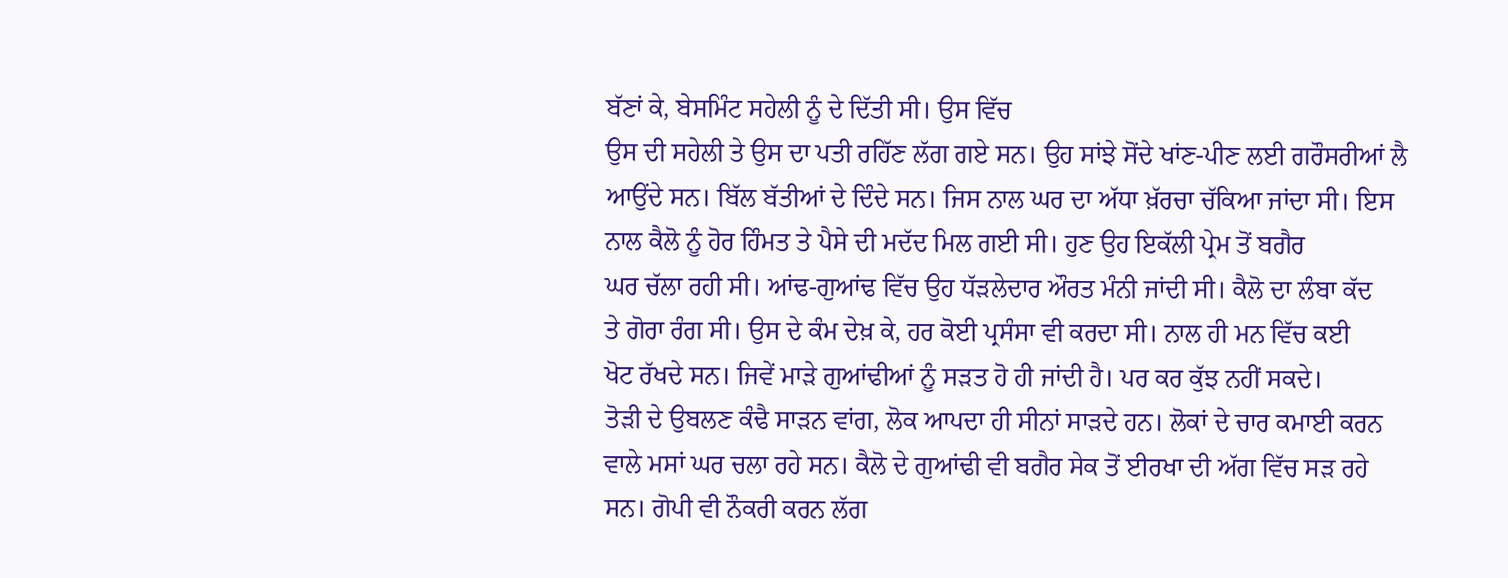ਬੱਣਾਂ ਕੇ, ਬੇਸਮਿੰਟ ਸਹੇਲੀ ਨੂੰ ਦੇ ਦਿੱਤੀ ਸੀ। ਉਸ ਵਿੱਚ
ਉਸ ਦੀ ਸਹੇਲੀ ਤੇ ਉਸ ਦਾ ਪਤੀ ਰਹਿੱਣ ਲੱਗ ਗਏ ਸਨ। ਉਹ ਸਾਂਝੇ ਸੋਂਦੇ ਖਾਂਣ-ਪੀਣ ਲਈ ਗਰੌਸਰੀਆਂ ਲੈ
ਆਉਂਦੇ ਸਨ। ਬਿੱਲ ਬੱਤੀਆਂ ਦੇ ਦਿੰਦੇ ਸਨ। ਜਿਸ ਨਾਲ ਘਰ ਦਾ ਅੱਧਾ ਖ਼ੱਰਚਾ ਚੱਕਿਆ ਜਾਂਦਾ ਸੀ। ਇਸ
ਨਾਲ ਕੈਲੋ ਨੂੰ ਹੋਰ ਹਿੰਮਤ ਤੇ ਪੈਸੇ ਦੀ ਮਦੱਦ ਮਿਲ ਗਈ ਸੀ। ਹੁਣ ਉਹ ਇਕੱਲੀ ਪ੍ਰੇਮ ਤੋਂ ਬਗੈਰ
ਘਰ ਚੱਲਾ ਰਹੀ ਸੀ। ਆਂਢ-ਗੁਆਂਢ ਵਿੱਚ ਉਹ ਧੱੜਲੇਦਾਰ ਔਰਤ ਮੰਨੀ ਜਾਂਦੀ ਸੀ। ਕੈਲੋ ਦਾ ਲੰਬਾ ਕੱਦ
ਤੇ ਗੋਰਾ ਰੰਗ ਸੀ। ਉਸ ਦੇ ਕੰਮ ਦੇਖ਼ ਕੇ, ਹਰ ਕੋਈ ਪ੍ਰਸੰਸਾ ਵੀ ਕਰਦਾ ਸੀ। ਨਾਲ ਹੀ ਮਨ ਵਿੱਚ ਕਈ
ਖੋਟ ਰੱਖਦੇ ਸਨ। ਜਿਵੇਂ ਮਾੜੇ ਗੁਆਂਢੀਆਂ ਨੂੰ ਸੜਤ ਹੋ ਹੀ ਜਾਂਦੀ ਹੈ। ਪਰ ਕਰ ਕੁੱਝ ਨਹੀਂ ਸਕਦੇ।
ਤੋੜੀ ਦੇ ਉਬਲਣ ਕੰਢੈ ਸਾੜਨ ਵਾਂਗ, ਲੋਕ ਆਪਦਾ ਹੀ ਸੀਨਾਂ ਸਾੜਦੇ ਹਨ। ਲੋਕਾਂ ਦੇ ਚਾਰ ਕਮਾਈ ਕਰਨ
ਵਾਲੇ ਮਸਾਂ ਘਰ ਚਲਾ ਰਹੇ ਸਨ। ਕੈਲੋ ਦੇ ਗੁਆਂਢੀ ਵੀ ਬਗੈਰ ਸੇਕ ਤੋਂ ਈਰਖਾ ਦੀ ਅੱਗ ਵਿੱਚ ਸੜ ਰਹੇ
ਸਨ। ਗੋਪੀ ਵੀ ਨੌਕਰੀ ਕਰਨ ਲੱਗ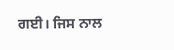ਗਈ। ਜਿਸ ਨਾਲ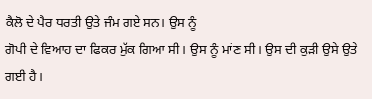ਕੈਲੋ ਦੇ ਪੈਰ ਧਰਤੀ ਉਤੇ ਜੰਮ ਗਏ ਸਨ। ਉਸ ਨੂੰ
ਗੋਪੀ ਦੇ ਵਿਆਹ ਦਾ ਫਿਕਰ ਮੁੱਕ ਗਿਆ ਸੀ। ਉਸ ਨੂੰ ਮਾਂਣ ਸੀ। ਉਸ ਦੀ ਕੁੜੀ ਉਸੇ ਉਤੇ ਗਈ ਹੈ।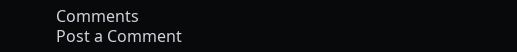Comments
Post a Comment